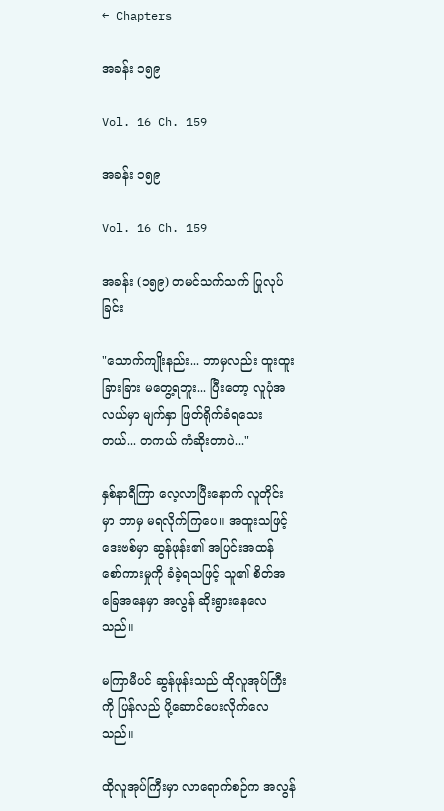← Chapters

အခန်း ၁၅၉

Vol. 16 Ch. 159

အခန်း ၁၅၉

Vol. 16 Ch. 159

အခန်း (၁၅၉) တမင်သက်သက် ပြုလုပ်ခြင်း

"သောက်ကျိုးနည်း... ဘာမှလည်း ထူးထူးခြားခြား မတွေ့ရဘူး... ပြီးတော့ လူပုံအလယ်မှာ မျက်နှာ ဖြတ်ရိုက်ခံရသေးတယ်... တကယ် ကံဆိုးတာပဲ..."

နှစ်နာရီကြာ လေ့လာပြီးနောက် လူတိုင်းမှာ ဘာမှ မရလိုက်ကြပေ။ အထူးသဖြင့် ဒေးဗစ်မှာ ဆွန်ဖုန်း၏ အပြင်းအထန် စော်ကားမှုကို ခံခဲ့ရသဖြင့် သူ၏ စိတ်အခြေအနေမှာ အလွန် ဆိုးရွားနေလေသည်။

မကြာမီပင် ဆွန်ဖုန်းသည် ထိုလူအုပ်ကြီးကို ပြန်လည် ပို့ဆောင်ပေးလိုက်လေသည်။

ထိုလူအုပ်ကြီးမှာ လာရောက်စဉ်က အလွန်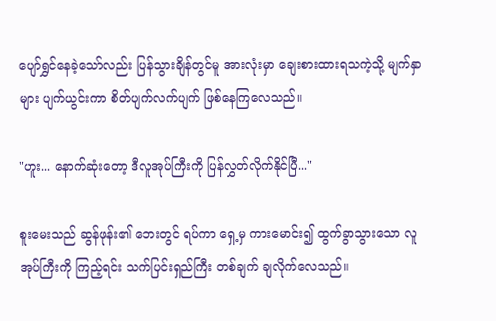ပျော်ရွှင်နေခဲ့သော်လည်း ပြန်သွားချိန်တွင်မူ အားလုံးမှာ ချေးစားထားရသကဲ့သို့ မျက်နှာများ ပျက်ယွင်းကာ စိတ်ပျက်လက်ပျက် ဖြစ်နေကြလေသည်။

"ဟူး... နောက်ဆုံးတော့ ဒီလူအုပ်ကြီးကို ပြန်လွှတ်လိုက်နိုင်ပြီ..."

စူးမေးသည် ဆွန်ဖုန်း၏ ဘေးတွင် ရပ်ကာ ရှေ့မှ ကားမောင်း၍ ထွက်ခွာသွားသော လူအုပ်ကြီးကို ကြည့်ရင်း သက်ပြင်းရှည်ကြီး တစ်ချက် ချလိုက်လေသည်။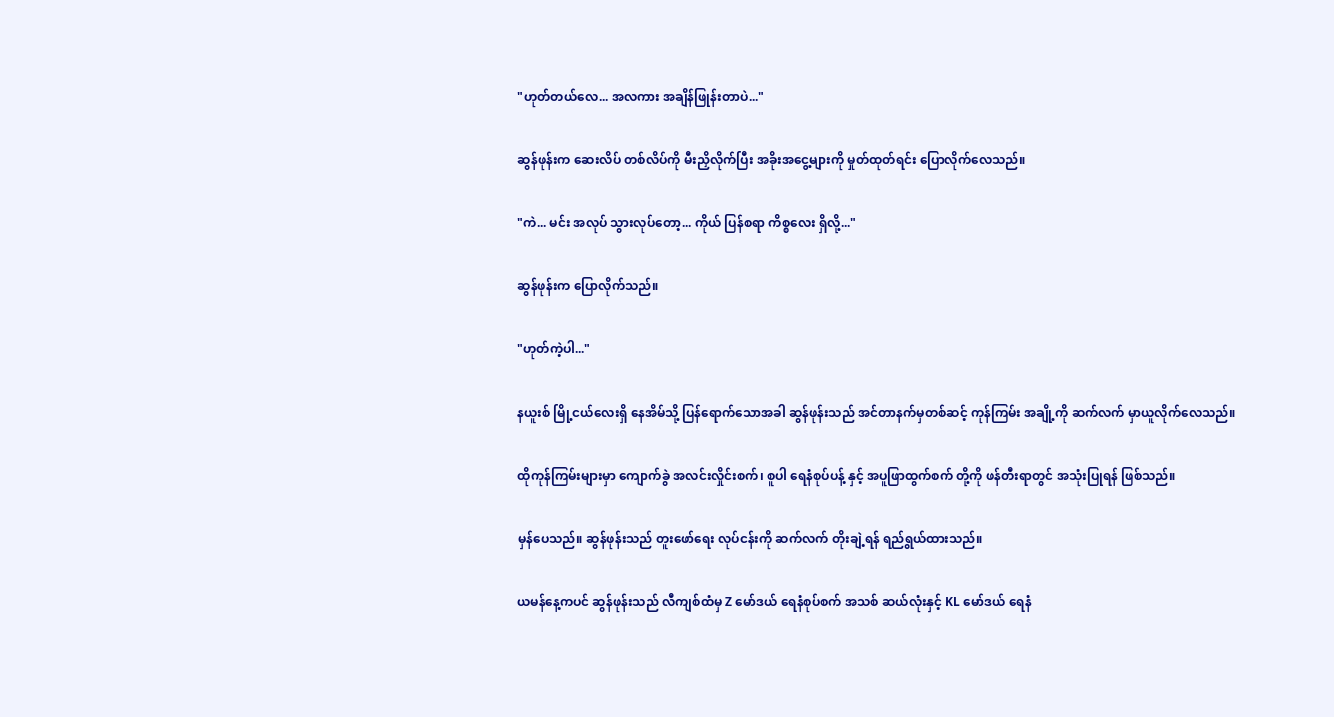"ဟုတ်တယ်လေ... အလကား အချိန်ဖြုန်းတာပဲ..."

ဆွန်ဖုန်းက ဆေးလိပ် တစ်လိပ်ကို မီးညှိလိုက်ပြီး အခိုးအငွေ့များကို မှုတ်ထုတ်ရင်း ပြောလိုက်လေသည်။

"ကဲ... မင်း အလုပ် သွားလုပ်တော့... ကိုယ် ပြန်စရာ ကိစ္စလေး ရှိလို့..."

ဆွန်ဖုန်းက ပြောလိုက်သည်။

"ဟုတ်ကဲ့ပါ..."

နယူးစ် မြို့ငယ်လေးရှိ နေအိမ်သို့ ပြန်ရောက်သောအခါ ဆွန်ဖုန်းသည် အင်တာနက်မှတစ်ဆင့် ကုန်ကြမ်း အချို့ကို ဆက်လက် မှာယူလိုက်လေသည်။

ထိုကုန်ကြမ်းများမှာ ကျောက်ခွဲ အလင်းလှိုင်းစက်၊ စူပါ ရေနံစုပ်ပန့် နှင့် အပူဖြာထွက်စက် တို့ကို ဖန်တီးရာတွင် အသုံးပြုရန် ဖြစ်သည်။

မှန်ပေသည်။ ဆွန်ဖုန်းသည် တူးဖော်ရေး လုပ်ငန်းကို ဆက်လက် တိုးချဲ့ရန် ရည်ရွယ်ထားသည်။

ယမန်နေ့ကပင် ဆွန်ဖုန်းသည် လီကျစ်ထံမှ Z မော်ဒယ် ရေနံစုပ်စက် အသစ် ဆယ်လုံးနှင့် KL မော်ဒယ် ရေနံ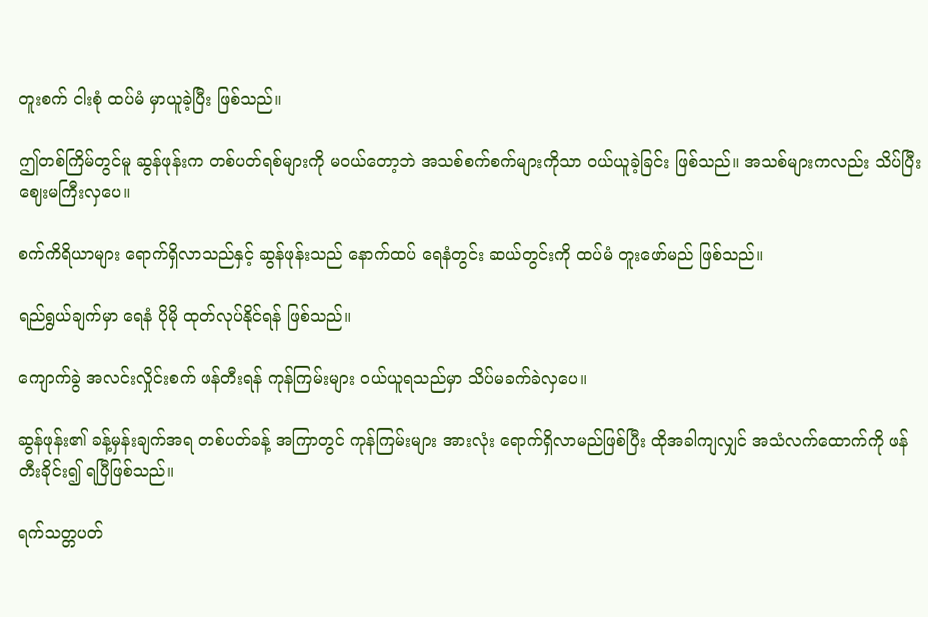တူးစက် ငါးစုံ ထပ်မံ မှာယူခဲ့ပြီး ဖြစ်သည်။

ဤတစ်ကြိမ်တွင်မူ ဆွန်ဖုန်းက တစ်ပတ်ရစ်များကို မဝယ်တော့ဘဲ အသစ်စက်စက်များကိုသာ ဝယ်ယူခဲ့ခြင်း ဖြစ်သည်။ အသစ်များကလည်း သိပ်ပြီး ဈေးမကြီးလှပေ။

စက်ကိရိယာများ ရောက်ရှိလာသည်နှင့် ဆွန်ဖုန်းသည် နောက်ထပ် ရေနံတွင်း ဆယ်တွင်းကို ထပ်မံ တူးဖော်မည် ဖြစ်သည်။

ရည်ရွယ်ချက်မှာ ရေနံ ပိုမို ထုတ်လုပ်နိုင်ရန် ဖြစ်သည်။

ကျောက်ခွဲ အလင်းလှိုင်းစက် ဖန်တီးရန် ကုန်ကြမ်းများ ဝယ်ယူရသည်မှာ သိပ်မခက်ခဲလှပေ။

ဆွန်ဖုန်း၏ ခန့်မှန်းချက်အရ တစ်ပတ်ခန့် အကြာတွင် ကုန်ကြမ်းများ အားလုံး ရောက်ရှိလာမည်ဖြစ်ပြီး ထိုအခါကျလျှင် အသံလက်ထောက်ကို ဖန်တီးခိုင်း၍ ရပြီဖြစ်သည်။

ရက်သတ္တပတ်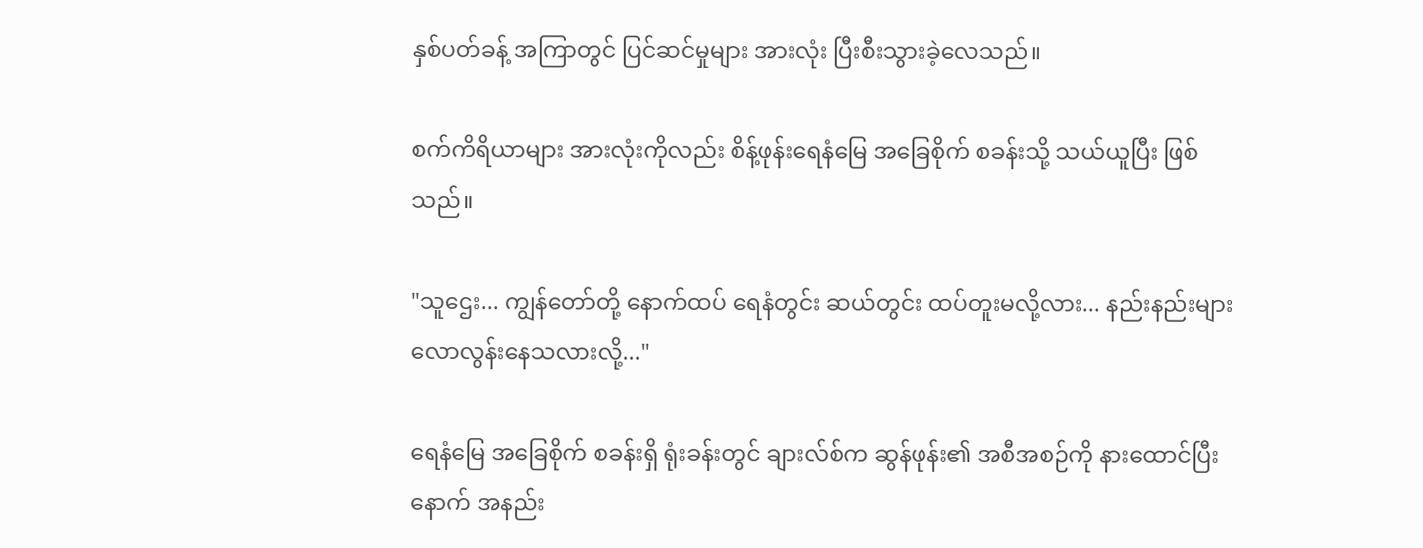နှစ်ပတ်ခန့် အကြာတွင် ပြင်ဆင်မှုများ အားလုံး ပြီးစီးသွားခဲ့လေသည်။

စက်ကိရိယာများ အားလုံးကိုလည်း စိန့်ဖုန်းရေနံမြေ အခြေစိုက် စခန်းသို့ သယ်ယူပြီး ဖြစ်သည်။

"သူဌေး... ကျွန်တော်တို့ နောက်ထပ် ရေနံတွင်း ဆယ်တွင်း ထပ်တူးမလို့လား... နည်းနည်းများ လောလွန်းနေသလားလို့..."

ရေနံမြေ အခြေစိုက် စခန်းရှိ ရုံးခန်းတွင် ချားလ်စ်က ဆွန်ဖုန်း၏ အစီအစဉ်ကို နားထောင်ပြီးနောက် အနည်း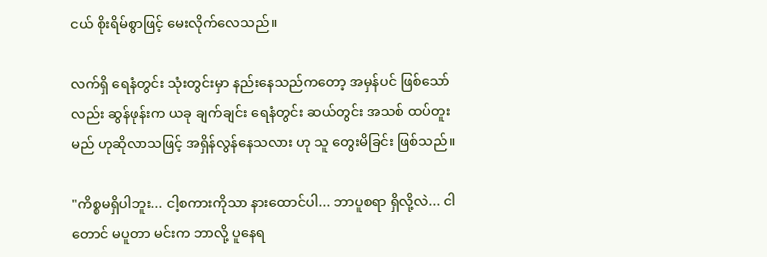ငယ် စိုးရိမ်စွာဖြင့် မေးလိုက်လေသည်။

လက်ရှိ ရေနံတွင်း သုံးတွင်းမှာ နည်းနေသည်ကတော့ အမှန်ပင် ဖြစ်သော်လည်း ဆွန်ဖုန်းက ယခု ချက်ချင်း ရေနံတွင်း ဆယ်တွင်း အသစ် ထပ်တူးမည် ဟုဆိုလာသဖြင့် အရှိန်လွန်နေသလား ဟု သူ တွေးမိခြင်း ဖြစ်သည်။

"ကိစ္စမရှိပါဘူး... ငါ့စကားကိုသာ နားထောင်ပါ... ဘာပူစရာ ရှိလို့လဲ... ငါတောင် မပူတာ မင်းက ဘာလို့ ပူနေရ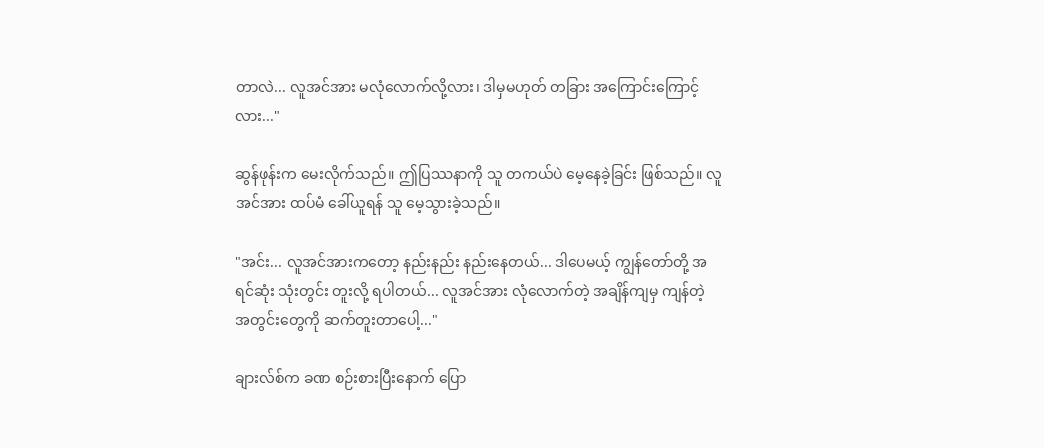တာလဲ... လူအင်အား မလုံလောက်လို့လား၊ ဒါမှမဟုတ် တခြား အကြောင်းကြောင့်လား..."

ဆွန်ဖုန်းက မေးလိုက်သည်။ ဤပြဿနာကို သူ တကယ်ပဲ မေ့နေခဲ့ခြင်း ဖြစ်သည်။ လူအင်အား ထပ်မံ ခေါ်ယူရန် သူ မေ့သွားခဲ့သည်။

"အင်း... လူအင်အားကတော့ နည်းနည်း နည်းနေတယ်... ဒါပေမယ့် ကျွန်တော်တို့ အရင်ဆုံး သုံးတွင်း တူးလို့ ရပါတယ်... လူအင်အား လုံလောက်တဲ့ အချိန်ကျမှ ကျန်တဲ့ အတွင်းတွေကို ဆက်တူးတာပေါ့..."

ချားလ်စ်က ခဏ စဉ်းစားပြီးနောက် ပြော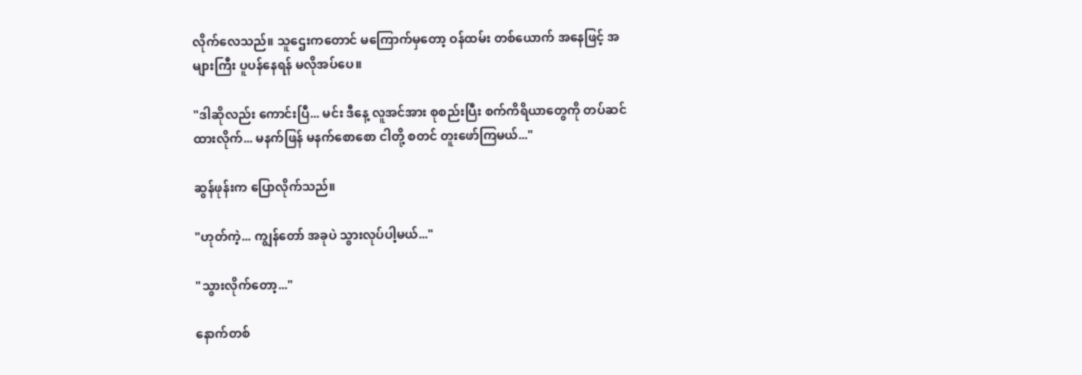လိုက်လေသည်။ သူဌေးကတောင် မကြောက်မှတော့ ဝန်ထမ်း တစ်ယောက် အနေဖြင့် အများကြီး ပူပန်နေရန် မလိုအပ်ပေ။

"ဒါဆိုလည်း ကောင်းပြီ... မင်း ဒီနေ့ လူအင်အား စုစည်းပြီး စက်ကိရိယာတွေကို တပ်ဆင်ထားလိုက်... မနက်ဖြန် မနက်စောစော ငါတို့ စတင် တူးဖော်ကြမယ်..."

ဆွန်ဖုန်းက ပြောလိုက်သည်။

"ဟုတ်ကဲ့... ကျွန်တော် အခုပဲ သွားလုပ်ပါ့မယ်..."

"သွားလိုက်တော့..."

နောက်တစ်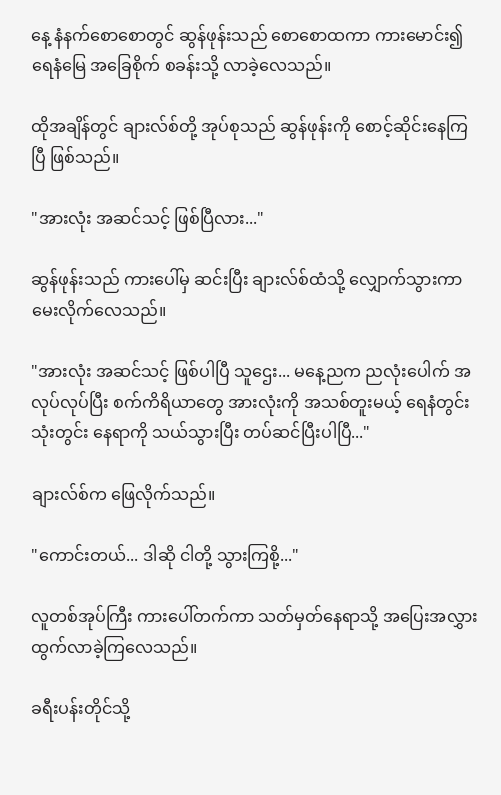နေ့ နံနက်စောစောတွင် ဆွန်ဖုန်းသည် စောစောထကာ ကားမောင်း၍ ရေနံမြေ အခြေစိုက် စခန်းသို့ လာခဲ့လေသည်။

ထိုအချိန်တွင် ချားလ်စ်တို့ အုပ်စုသည် ဆွန်ဖုန်းကို စောင့်ဆိုင်းနေကြပြီ ဖြစ်သည်။

"အားလုံး အဆင်သင့် ဖြစ်ပြီလား..."

ဆွန်ဖုန်းသည် ကားပေါ်မှ ဆင်းပြီး ချားလ်စ်ထံသို့ လျှောက်သွားကာ မေးလိုက်လေသည်။

"အားလုံး အဆင်သင့် ဖြစ်ပါပြီ သူဌေး... မနေ့ညက ညလုံးပေါက် အလုပ်လုပ်ပြီး စက်ကိရိယာတွေ အားလုံးကို အသစ်တူးမယ့် ရေနံတွင်း သုံးတွင်း နေရာကို သယ်သွားပြီး တပ်ဆင်ပြီးပါပြီ..."

ချားလ်စ်က ဖြေလိုက်သည်။

"ကောင်းတယ်... ဒါဆို ငါတို့ သွားကြစို့..."

လူတစ်အုပ်ကြီး ကားပေါ်တက်ကာ သတ်မှတ်နေရာသို့ အပြေးအလွှား ထွက်လာခဲ့ကြလေသည်။

ခရီးပန်းတိုင်သို့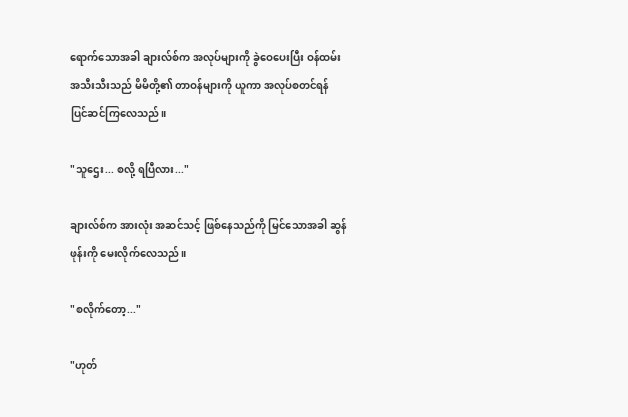ရောက်သောအခါ ချားလ်စ်က အလုပ်များကို ခွဲဝေပေးပြီး ဝန်ထမ်း အသီးသီးသည် မိမိတို့၏ တာဝန်များကို ယူကာ အလုပ်စတင်ရန် ပြင်ဆင်ကြလေသည်။

"သူဌေး... စလို့ ရပြီလား..."

ချားလ်စ်က အားလုံး အဆင်သင့် ဖြစ်နေသည်ကို မြင်သောအခါ ဆွန်ဖုန်းကို မေးလိုက်လေသည်။

"စလိုက်တော့..."

"ဟုတ်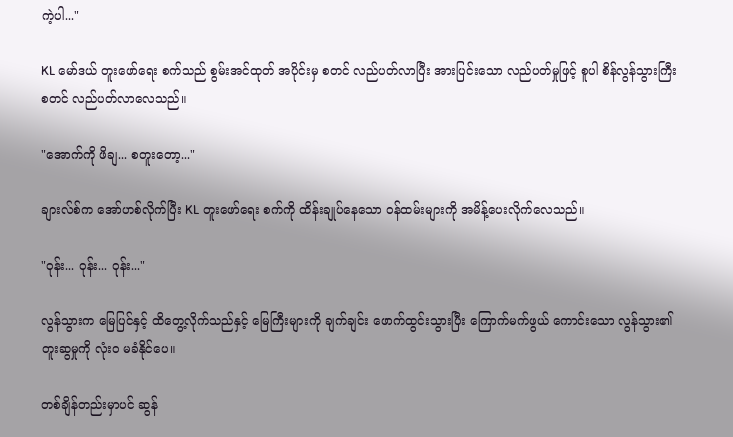ကဲ့ပါ..."

KL မော်ဒယ် တူးဖော်ရေး စက်သည် စွမ်းအင်ထုတ် အပိုင်းမှ စတင် လည်ပတ်လာပြီး အားပြင်းသော လည်ပတ်မှုဖြင့် စူပါ စိန်လွန်သွားကြီး စတင် လည်ပတ်လာလေသည်။

"အောက်ကို ဖိချ... စတူးတော့..."

ချားလ်စ်က အော်ဟစ်လိုက်ပြီး KL တူးဖော်ရေး စက်ကို ထိန်းချုပ်နေသော ဝန်ထမ်းများကို အမိန့်ပေးလိုက်လေသည်။

"ဝုန်း... ဝုန်း... ဝုန်း..."

လွန်သွားက မြေပြင်နှင့် ထိတွေ့လိုက်သည်နှင့် မြေကြီးများကို ချက်ချင်း ဖောက်ထွင်းသွားပြီး ကြောက်မက်ဖွယ် ကောင်းသော လွန်သွား၏ တူးဆွမှုကို လုံးဝ မခံနိုင်ပေ။

တစ်ချိန်တည်းမှာပင် ဆွန်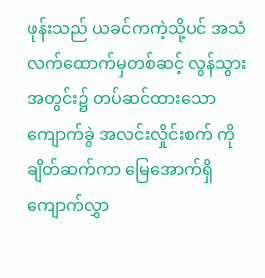ဖုန်းသည် ယခင်ကကဲ့သို့ပင် အသံလက်ထောက်မှတစ်ဆင့် လွန်သွား အတွင်း၌ တပ်ဆင်ထားသော ကျောက်ခွဲ အလင်းလှိုင်းစက် ကို ချိတ်ဆက်ကာ မြေအောက်ရှိ ကျောက်လွှာ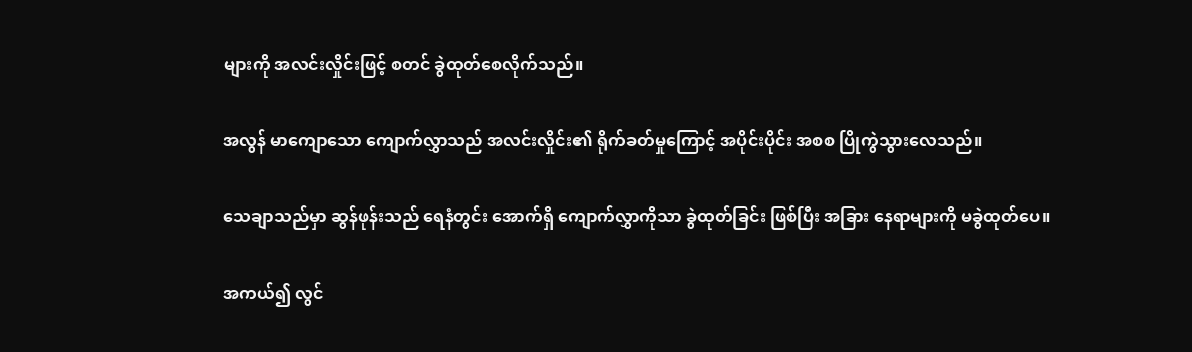များကို အလင်းလှိုင်းဖြင့် စတင် ခွဲထုတ်စေလိုက်သည်။

အလွန် မာကျောသော ကျောက်လွှာသည် အလင်းလှိုင်း၏ ရိုက်ခတ်မှုကြောင့် အပိုင်းပိုင်း အစစ ပြိုကွဲသွားလေသည်။

သေချာသည်မှာ ဆွန်ဖုန်းသည် ရေနံတွင်း အောက်ရှိ ကျောက်လွှာကိုသာ ခွဲထုတ်ခြင်း ဖြစ်ပြီး အခြား နေရာများကို မခွဲထုတ်ပေ။

အကယ်၍ လွင်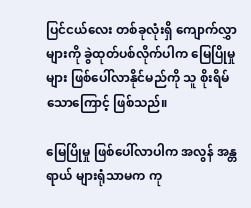ပြင်ငယ်လေး တစ်ခုလုံးရှိ ကျောက်လွှာများကို ခွဲထုတ်ပစ်လိုက်ပါက မြေပြိုမှုများ ဖြစ်ပေါ်လာနိုင်မည်ကို သူ စိုးရိမ်သောကြောင့် ဖြစ်သည်။

မြေပြိုမှု ဖြစ်ပေါ်လာပါက အလွန် အန္တရာယ် များရုံသာမက ကု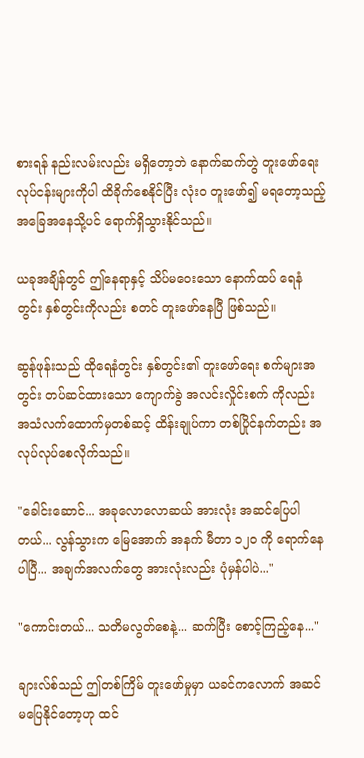စားရန် နည်းလမ်းလည်း မရှိတော့ဘဲ နောက်ဆက်တွဲ တူးဖော်ရေး လုပ်ငန်းများကိုပါ ထိခိုက်စေနိုင်ပြီး လုံးဝ တူးဖော်၍ မရတော့သည့် အခြေအနေသို့ပင် ရောက်ရှိသွားနိုင်သည်။

ယခုအချိန်တွင် ဤနေရာနှင့် သိပ်မဝေးသော နောက်ထပ် ရေနံတွင်း နှစ်တွင်းကိုလည်း စတင် တူးဖော်နေပြီ ဖြစ်သည်။

ဆွန်ဖုန်းသည် ထိုရေနံတွင်း နှစ်တွင်း၏ တူးဖော်ရေး စက်များအတွင်း တပ်ဆင်ထားသော ကျောက်ခွဲ အလင်းလှိုင်းစက် ကိုလည်း အသံလက်ထောက်မှတစ်ဆင့် ထိန်းချုပ်ကာ တစ်ပြိုင်နက်တည်း အလုပ်လုပ်စေလိုက်သည်။

"ခေါင်းဆောင်... အခုလောလောဆယ် အားလုံး အဆင်ပြေပါတယ်... လွန်သွားက မြေအောက် အနက် မီတာ ၁၂၀ ကို ရောက်နေပါပြီ... အချက်အလက်တွေ အားလုံးလည်း ပုံမှန်ပါပဲ..."

"ကောင်းတယ်... သတိမလွတ်စေနဲ့... ဆက်ပြီး စောင့်ကြည့်နေ..."

ချားလ်စ်သည် ဤတစ်ကြိမ် တူးဖော်မှုမှာ ယခင်ကလောက် အဆင်မပြေနိုင်တော့ဟု ထင်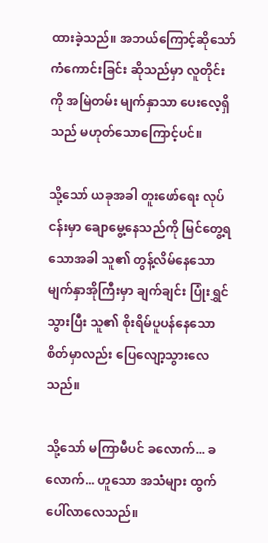ထားခဲ့သည်။ အဘယ်ကြောင့်ဆိုသော် ကံကောင်းခြင်း ဆိုသည်မှာ လူတိုင်းကို အမြဲတမ်း မျက်နှာသာ ပေးလေ့ရှိသည် မဟုတ်သောကြောင့်ပင်။

သို့သော် ယခုအခါ တူးဖော်ရေး လုပ်ငန်းမှာ ချောမွေ့နေသည်ကို မြင်တွေ့ရသောအခါ သူ၏ တွန့်လိမ်နေသော မျက်နှာအိုကြီးမှာ ချက်ချင်း ပြုံးရွှင်သွားပြီး သူ၏ စိုးရိမ်ပူပန်နေသော စိတ်မှာလည်း ပြေလျော့သွားလေသည်။

သို့သော် မကြာမီပင် ခလောက်... ခလောက်... ဟူသော အသံများ ထွက်ပေါ်လာလေသည်။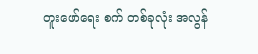တူးဖော်ရေး စက် တစ်ခုလုံး အလွန်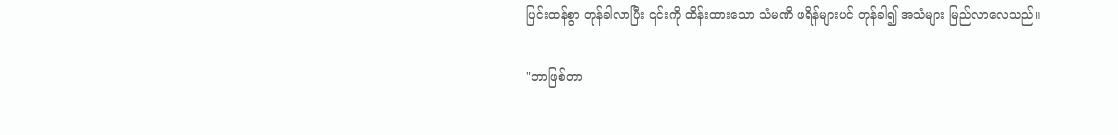ပြင်းထန်စွာ တုန်ခါလာပြီး ၎င်းကို ထိန်းထားသော သံမဏိ ဖရိန်များပင် တုန်ခါ၍ အသံများ မြည်လာလေသည်။

"ဘာဖြစ်တာ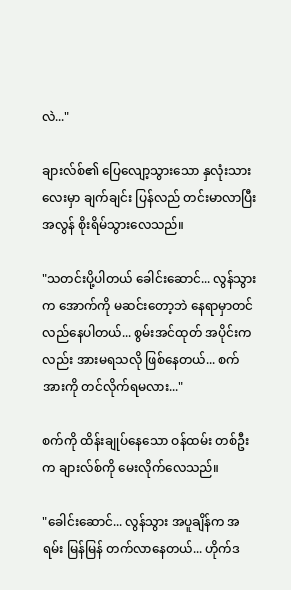လဲ..."

ချားလ်စ်၏ ပြေလျော့သွားသော နှလုံးသားလေးမှာ ချက်ချင်း ပြန်လည် တင်းမာလာပြီး အလွန် စိုးရိမ်သွားလေသည်။

"သတင်းပို့ပါတယ် ခေါင်းဆောင်... လွန်သွားက အောက်ကို မဆင်းတော့ဘဲ နေရာမှာတင် လည်နေပါတယ်... စွမ်းအင်ထုတ် အပိုင်းကလည်း အားမရသလို ဖြစ်နေတယ်... စက်အားကို တင်လိုက်ရမလား..."

စက်ကို ထိန်းချုပ်နေသော ဝန်ထမ်း တစ်ဦးက ချားလ်စ်ကို မေးလိုက်လေသည်။

"ခေါင်းဆောင်... လွန်သွား အပူချိန်က အရမ်း မြန်မြန် တက်လာနေတယ်... ဟိုက်ဒ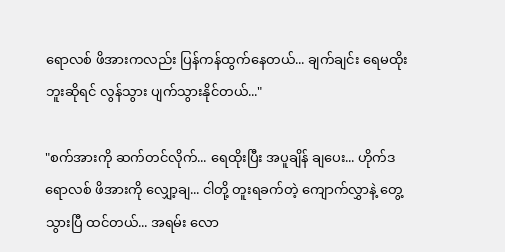ရောလစ် ဖိအားကလည်း ပြန်ကန်ထွက်နေတယ်... ချက်ချင်း ရေမထိုးဘူးဆိုရင် လွန်သွား ပျက်သွားနိုင်တယ်..."

"စက်အားကို ဆက်တင်လိုက်... ရေထိုးပြီး အပူချိန် ချပေး... ဟိုက်ဒရောလစ် ဖိအားကို လျှော့ချ... ငါတို့ တူးရခက်တဲ့ ကျောက်လွှာနဲ့ တွေ့သွားပြီ ထင်တယ်... အရမ်း လော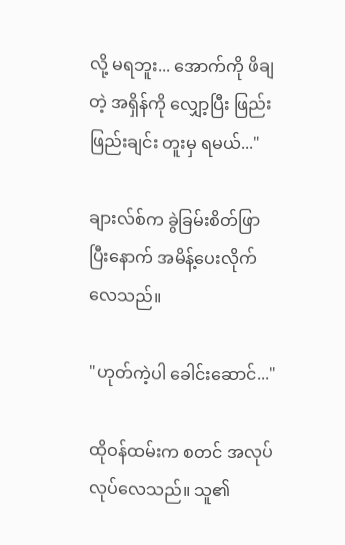လို့ မရဘူး... အောက်ကို ဖိချတဲ့ အရှိန်ကို လျှော့ပြီး ဖြည်းဖြည်းချင်း တူးမှ ရမယ်..."

ချားလ်စ်က ခွဲခြမ်းစိတ်ဖြာပြီးနောက် အမိန့်ပေးလိုက်လေသည်။

"ဟုတ်ကဲ့ပါ ခေါင်းဆောင်..."

ထိုဝန်ထမ်းက စတင် အလုပ်လုပ်လေသည်။ သူ၏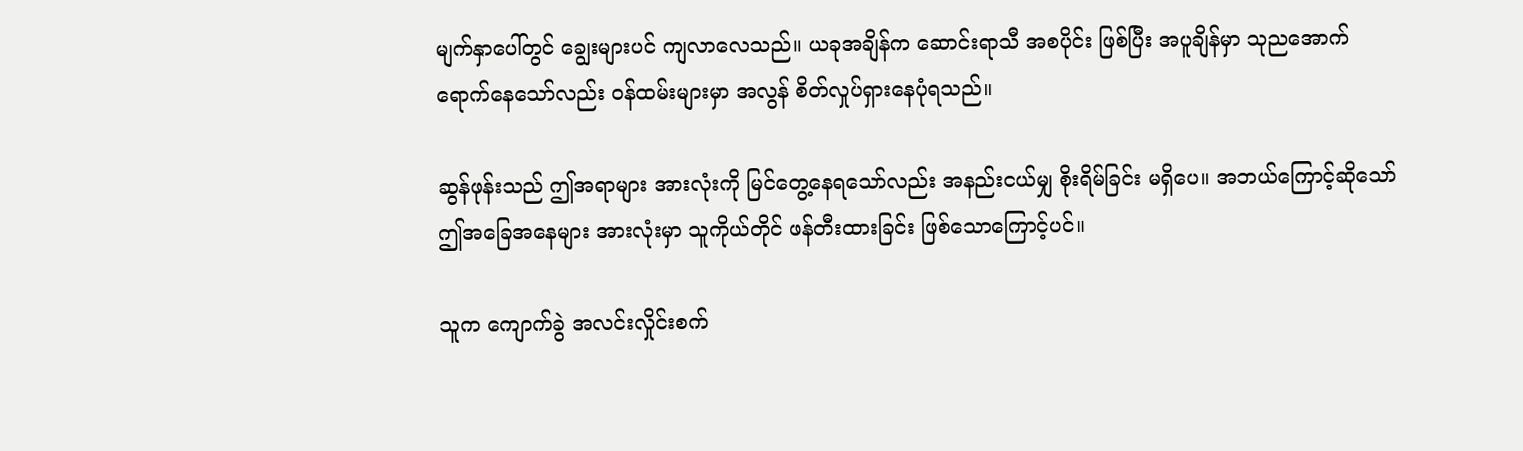မျက်နှာပေါ်တွင် ချွေးများပင် ကျလာလေသည်။ ယခုအချိန်က ဆောင်းရာသီ အစပိုင်း ဖြစ်ပြီး အပူချိန်မှာ သုညအောက် ရောက်နေသော်လည်း ဝန်ထမ်းများမှာ အလွန် စိတ်လှုပ်ရှားနေပုံရသည်။

ဆွန်ဖုန်းသည် ဤအရာများ အားလုံးကို မြင်တွေ့နေရသော်လည်း အနည်းငယ်မျှ စိုးရိမ်ခြင်း မရှိပေ။ အဘယ်ကြောင့်ဆိုသော် ဤအခြေအနေများ အားလုံးမှာ သူကိုယ်တိုင် ဖန်တီးထားခြင်း ဖြစ်သောကြောင့်ပင်။

သူက ကျောက်ခွဲ အလင်းလှိုင်းစက်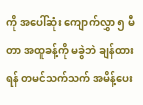ကို အပေါ်ဆုံး ကျောက်လွှာ ၅ မီတာ အထူခန့်ကို မခွဲဘဲ ချန်ထားရန် တမင်သက်သက် အမိန့်ပေး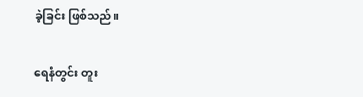ခဲ့ခြင်း ဖြစ်သည်။

ရေနံတွင်း တူး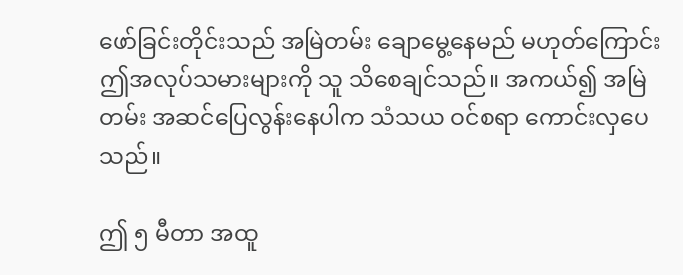ဖော်ခြင်းတိုင်းသည် အမြဲတမ်း ချောမွေ့နေမည် မဟုတ်ကြောင်း ဤအလုပ်သမားများကို သူ သိစေချင်သည်။ အကယ်၍ အမြဲတမ်း အဆင်ပြေလွန်းနေပါက သံသယ ဝင်စရာ ကောင်းလှပေသည်။

ဤ ၅ မီတာ အထူ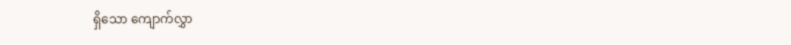ရှိသော ကျောက်လွှာ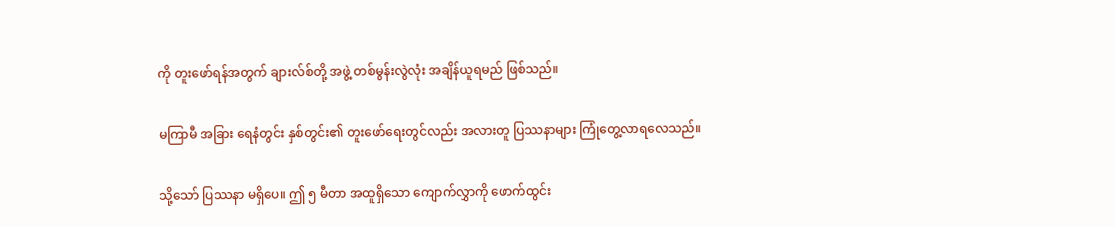ကို တူးဖော်ရန်အတွက် ချားလ်စ်တို့ အဖွဲ့ တစ်မွန်းလွဲလုံး အချိန်ယူရမည် ဖြစ်သည်။

မကြာမီ အခြား ရေနံတွင်း နှစ်တွင်း၏ တူးဖော်ရေးတွင်လည်း အလားတူ ပြဿနာများ ကြုံတွေ့လာရလေသည်။

သို့သော် ပြဿနာ မရှိပေ။ ဤ ၅ မီတာ အထူရှိသော ကျောက်လွှာကို ဖောက်ထွင်း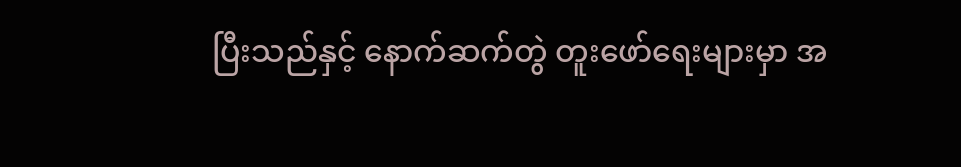ပြီးသည်နှင့် နောက်ဆက်တွဲ တူးဖော်ရေးများမှာ အ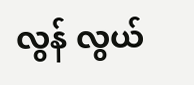လွန် လွယ်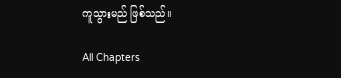ကူသွားမည် ဖြစ်သည်။

All Chapters